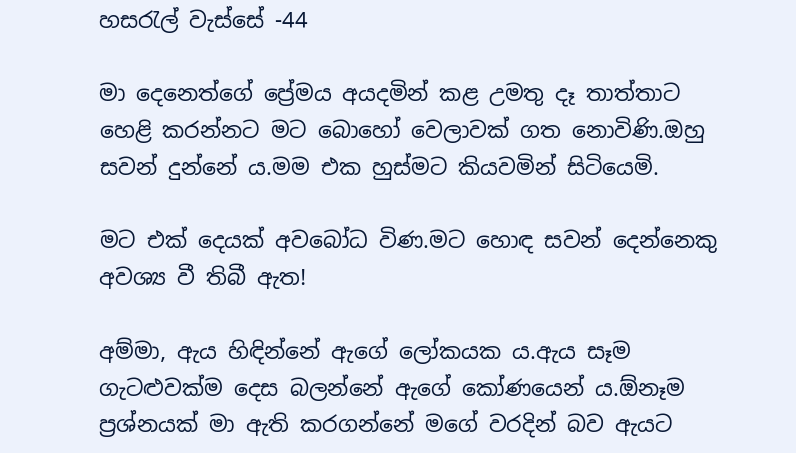හසරැල් වැස්සේ -44

මා දෙනෙත්ගේ ප්‍රේමය අයදමින් කළ උමතු දෑ තාත්තාට හෙළි කරන්නට මට බොහෝ වෙලාවක් ගත නොවිණි.ඔහු සවන් දුන්නේ ය.මම එක හුස්මට කියවමින් සිටියෙමි.

මට එක් දෙයක් අවබෝධ විණ.මට හොඳ සවන් දෙන්නෙකු අවශ්‍ය වී තිබී ඇත!

අම්මා, ඇය හිඳින්නේ ඇගේ ලෝකයක ය.ඇය සෑම ගැටළුවක්ම දෙස බලන්නේ ඇගේ කෝණයෙන් ය.ඕනෑම ප්‍රශ්නයක් මා ඇති කරගන්නේ මගේ වරදින් බව ඇයට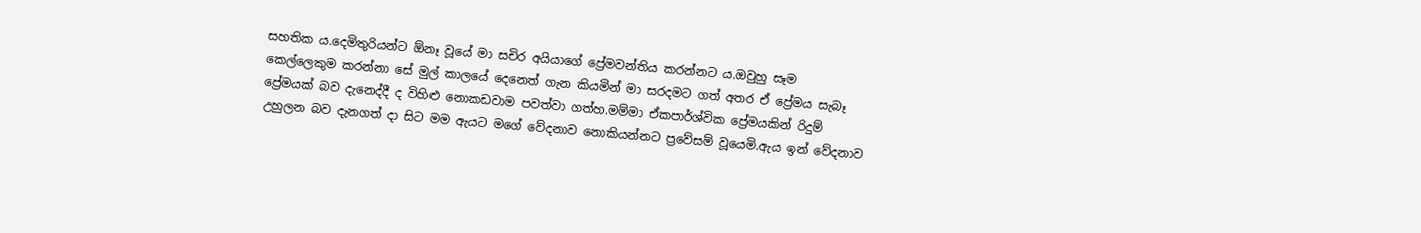සහතික ය.දෙමිතුරියන්ට ඕනෑ වූයේ මා සචිර අයියාගේ ප්‍රේමවන්තිය කරන්නට ය.ඔවුහු සෑම කෙල්ලෙකුම කරන්නා සේ මුල් කාලයේ දෙනෙත් ගැන කියමින් මා සරදමට ගත් අතර ඒ ප්‍රේමය සැබෑ ප්‍රේමයක් බව දැනෙද්දී ද විහිළු නොකඩවාම පවත්වා ගත්හ.මම්මා ඒකපාර්ශ්වික ප්‍රේමයකින් රිදුම් උහුලන බව දැනගත් දා සිට මම ඇයට මගේ වේදනාව නොකියන්නට ප්‍රවේසම් වූයෙමි.ඇය ඉන් වේදනාව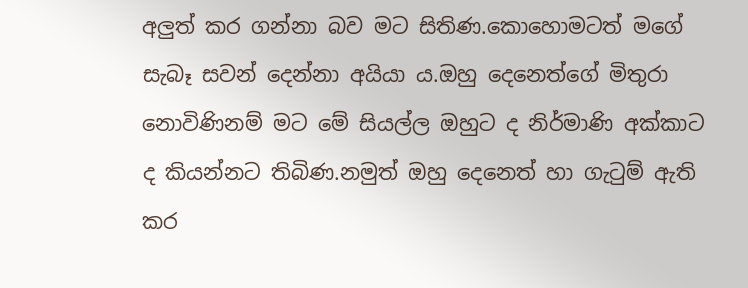අලුත් කර ගන්නා බව මට සිතිණ.කොහොමටත් මගේ සැබෑ සවන් දෙන්නා අයියා ය.ඔහු දෙනෙත්ගේ මිතුරා නොවිණිනම් මට මේ සියල්ල ඔහුට ද නිර්මාණි අක්කාට ද කියන්නට තිබිණ.නමුත් ඔහු දෙනෙත් හා ගැටුම් ඇති කර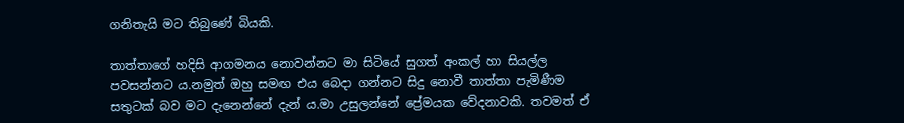ගනිතැයි මට තිබුණේ බියකි.

තාත්තාගේ හදිසි ආගමනය නොවන්නට මා සිටියේ සුගත් අංකල් හා සියල්ල පවසන්නට ය.නමුත් ඔහු සමඟ එය බෙදා ගන්නට සිදු නොවී තාත්තා පැමිණීම සතුටක් බව මට දැනෙන්නේ දැන් ය.මා උසුලන්නේ ප්‍රේමයක වේදනාවකි. තවමත් ඒ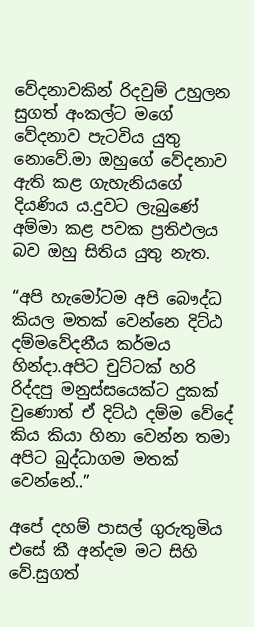වේදනාවකින් රිදවුම් උහුලන සුගත් අංකල්ට මගේ වේදනාව පැටවිය යුතු නොවේ.මා ඔහුගේ වේදනාව ඇති කළ ගැහැනියගේ දියණිය ය.දුවට ලැබුණේ අම්මා කළ පවක ප්‍රතිඵලය බව ඔහු සිතිය යුතු නැත.

“අපි හැමෝටම අපි බෞද්ධ කියල මතක් වෙන්නෙ දිට්ඨ දම්මවේදනීය කර්මය හින්දා.අපිට චුට්ටක් හරි රිද්දපු මනුස්සයෙක්ට දුකක් වුණොත් ඒ දිට්ඨ දම්ම වේදේ කිය කියා හිනා වෙන්න තමා අපිට බුද්ධාගම මතක් වෙන්නේ..”

අපේ දහම් පාසල් ගුරුතුමිය එසේ කී අන්දම මට සිහි වේ.සුගත්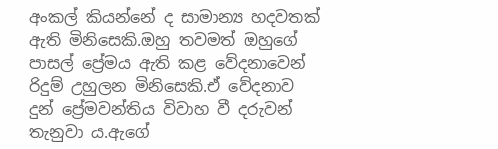අංකල් කියන්නේ ද සාමාන්‍ය හදවතක් ඇති මිනිසෙකි.ඔහු තවමත් ඔහුගේ පාසල් ප්‍රේමය ඇති කළ වේදනාවෙන් රිදුම් උහුලන මිනිසෙකි.ඒ වේදනාව දුන් ප්‍රේමවන්තිය විවාහ වී දරුවන් තැනුවා ය.ඇගේ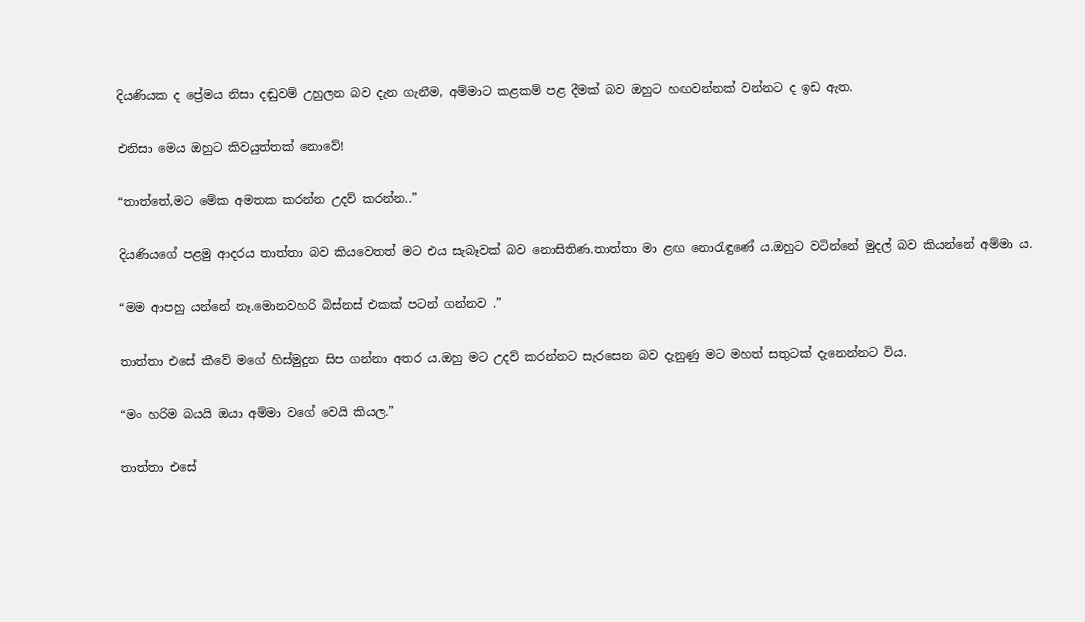දියණියක ද ප්‍රේමය නිසා දඬුවම් උහුලන බව දැන ගැනීම, අම්මාට කළකම් පළ දීමක් බව ඔහුට හඟවන්නක් වන්නට ද ඉඩ ඇත.

එනිසා මෙය ඔහුට කිවයුත්තක් නොවේ!

“තාත්තේ,මට මේක අමතක කරන්න උදව් කරන්න..”

දියණියගේ පළමු ආදරය තාත්තා බව කියවෙතත් මට එය සැබෑවක් බව නොසිතිණ.තාත්තා මා ළඟ නොරැඳුණේ ය.ඔහුට වටින්නේ මුදල් බව කියන්නේ අම්මා ය.

“මම ආපහු යන්නේ නෑ.මොනවහරි බිස්නස් එකක් පටන් ගන්නව .”

තාත්තා එසේ කීවේ මගේ හිස්මුදුන සිප ගන්නා අතර ය.ඔහු මට උදව් කරන්නට සැරසෙන බව දැනුණු මට මහත් සතුටක් දැනෙන්නට විය.

“මං හරිම බයයි ඔයා අම්මා වගේ වෙයි කියල.”

තාත්තා එසේ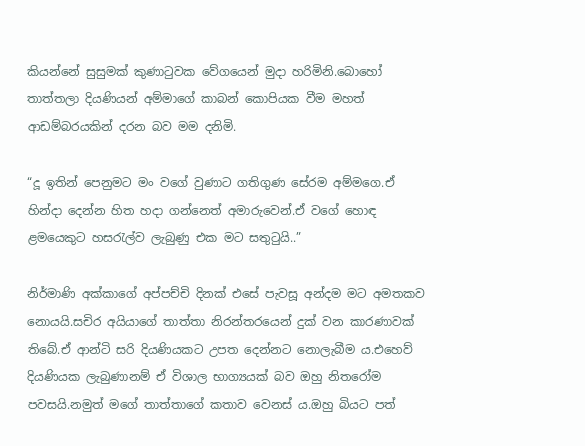කියන්නේ සුසුමක් කුණාටුවක වේගයෙන් මුදා හරිමිනි.බොහෝ තාත්තලා දියණියන් අම්මාගේ කාබන් කොපියක වීම මහත් ආඩම්බරයකින් දරන බව මම දනිමි.

“දූ ඉතින් පෙනුමට මං වගේ වුණාට ගතිගුණ සේරම අම්මගෙ.ඒ හින්දා දෙන්න හිත හදා ගන්නෙත් අමාරුවෙන්.ඒ වගේ හොඳ ළමයෙකුට හසරැල්ව ලැබුණු එක මට සතුටුයි..”

නිර්මාණි අක්කාගේ අප්පච්චි දිනක් එසේ පැවසූ අන්දම මට අමතකව නොයයි.සචිර අයියාගේ තාත්තා නිරන්තරයෙන් දුක් වන කාරණාවක් තිබේ.ඒ ආන්ටි සරි දියණියකට උපත දෙන්නට නොලැබීම ය.එහෙව් දියණියක ලැබුණානම් ඒ විශාල භාග්‍යයක් බව ඔහු නිතරෝම පවසයි.නමුත් මගේ තාත්තාගේ කතාව වෙනස් ය.ඔහු බියට පත්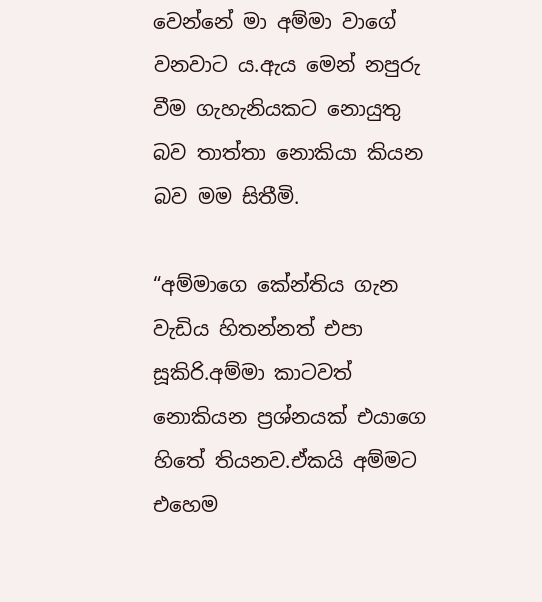වෙන්නේ මා අම්මා වාගේ වනවාට ය.ඇය මෙන් නපුරු වීම ගැහැනියකට නොයුතු බව තාත්තා නොකියා කියන බව මම සිතීමි.

“අම්මාගෙ කේන්තිය ගැන වැඩිය හිතන්නත් එපා සූකිරි.අම්මා කාටවත් නොකියන ප්‍රශ්නයක් එයාගෙ හිතේ තියනව.ඒකයි අම්මට එහෙම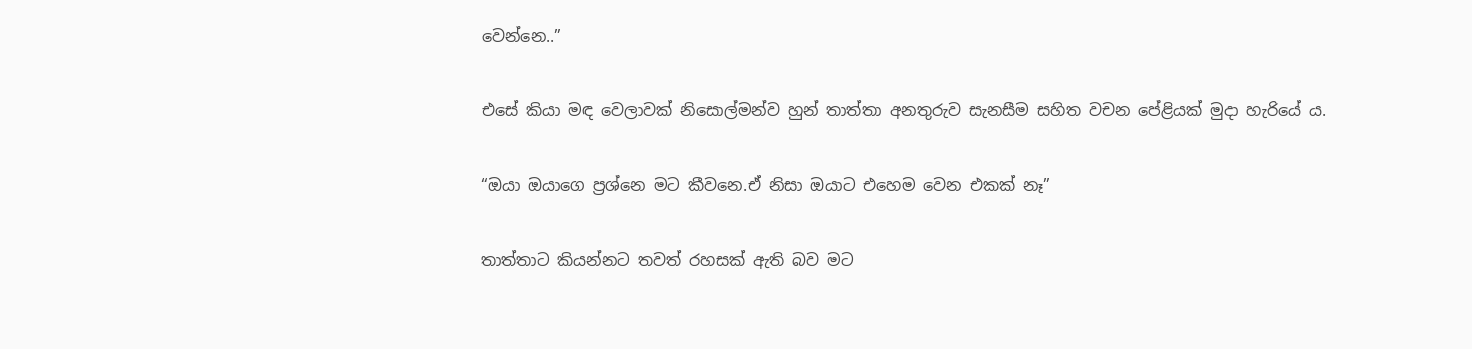වෙන්නෙ..”

එසේ කියා මඳ වෙලාවක් නිසොල්මන්ව හුන් තාත්තා අනතුරුව සැනසීම සහිත වචන පේළියක් මුදා හැරියේ ය.

“ඔයා ඔයාගෙ ප්‍රශ්නෙ මට කීවනෙ.ඒ නිසා ඔයාට එහෙම වෙන එකක් නෑ”

තාත්තාට කියන්නට තවත් රහසක් ඇති බව මට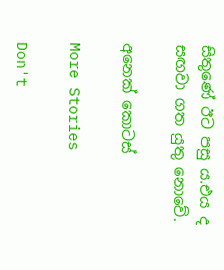සිතුණේ ඊට පසු ය.එය ද සඟවා ගත යුතු නොවේ.

අනෙක් කොටස්

More Stories

Don't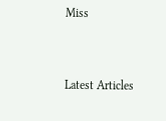Miss


Latest Articles